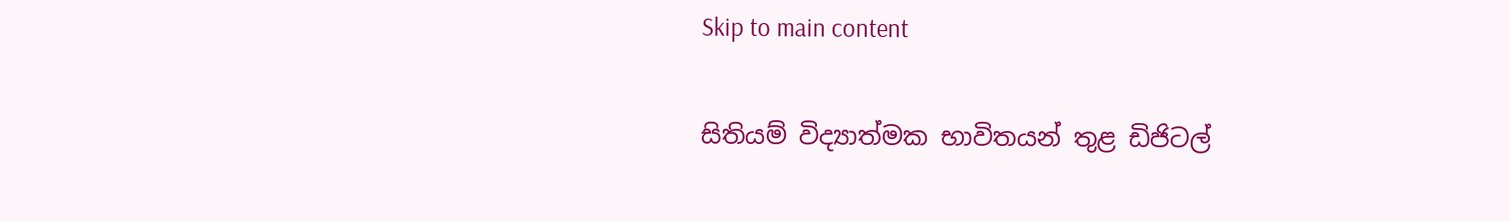Skip to main content

සිතියම් විද්‍යාත්මක භාවිතයන් තුළ ඩිජිටල්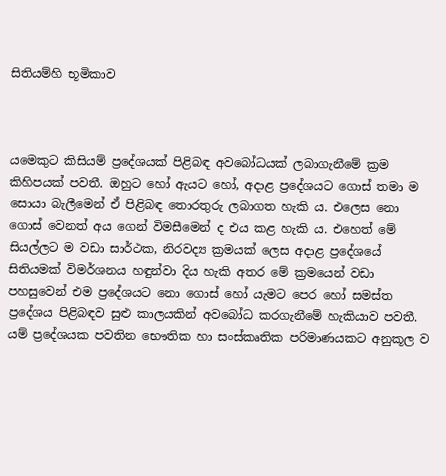සිතියම්හි භූමිකාව



යමෙකුට කිසියම් ප්‍රදේශයක්‌ පිළිබඳ අවබෝධයක්‌ ලබාගැනීමේ ක්‍රම කිහිපයක්‌ පවතී. ඔහුට හෝ ඇයට හෝ, අදාළ ප්‍රදේශයට ගොස්‌ තමා ම සොයා බැලීමෙන් ඒ පිළිබඳ තොරතුරු ලබාගත හැකි ය. එලෙස නො ගොස්‌ වෙනත් අය ගෙන් විමසීමෙන් ද එය කළ හැකි ය. එහෙත් මේ සියල්ලට ම වඩා සාර්ථක, නිරවද්‍ය ක්‍රමයක්‌ ලෙස අදාළ ප්‍රදේශයේ සිතියමක්‌ විමර්ශනය හඳුන්වා දිය හැකි අතර මේ ක්‍රමයෙන් වඩා පහසුවෙන් එම ප්‍රදේශයට නො ගොස්‌ හෝ යැමට පෙර හෝ සමස්‌ත ප්‍රදේශය පිළිබඳව සුළු කාලයකින් අවබෝධ කරගැනීමේ හැකියාව පවතී. යම් ප්‍රදේශයක පවතින භෞතික හා සංස්‌කෘතික පරිමාණයකට අනුකූල ව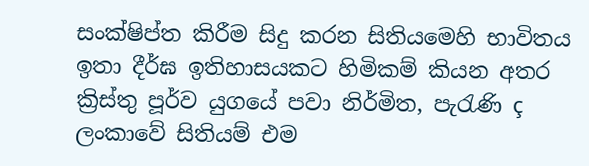සංක්ෂිප්ත කිරීම සිදු කරන සිතියමෙහි භාවිතය ඉතා දීර්ඝ ඉතිහාසයකට හිමිකම් කියන අතර ක්‍රිස්‌තු පූර්ව යුගයේ පවා නිර්මිත, පැරැණි ç ලංකාවේ සිතියම් එම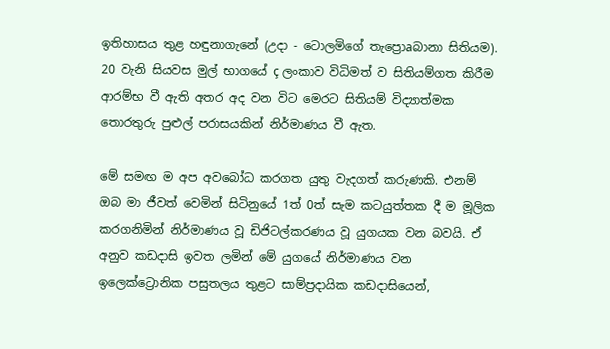ඉතිහාසය තුළ හඳුනාගැනේ (උදා - ටොලමිගේ තැප්‍රොaබානා සිතියම). 20 වැනි සියවස මුල් භාගයේ ç ලංකාව විධිමත් ව සිතියම්ගත කිරීම ආරම්භ වී ඇති අතර අද වන විට මෙරට සිතියම් විද්‍යාත්මක තොරතුරු පුළුල් පරාසයකින් නිර්මාණය වී ඇත.

මේ සමඟ ම අප අවබෝධ කරගත යුතු වැදගත් කරුණකි. එනම් ඔබ මා ජීවත් වෙමින් සිටිනුයේ 1ත් 0ත් සැම කටයුත්තක දී ම මූලික කරගනිමින් නිර්මාණය වූ ඩිජිටල්කරණය වූ යුගයක වන බවයි. ඒ අනුව කඩදාසි ඉවත ලමින් මේ යුගයේ නිර්මාණය වන ඉලෙක්‌ට්‍රොනික පසුතලය තුළට සාම්ප්‍රදායික කඩදාසියෙන්,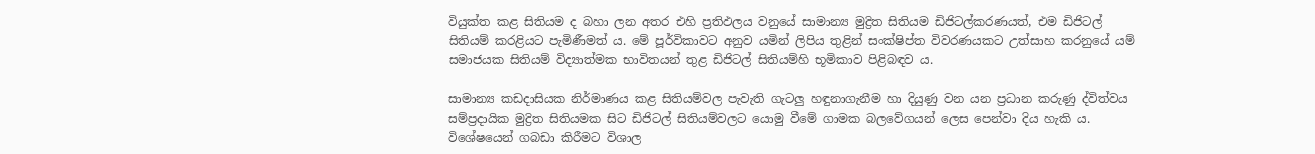වියුක්‌ත කළ සිතියම ද බහා ලන අතර එහි ප්‍රතිඵලය වනුයේ සාමාන්‍ය මුද්‍රිත සිතියම ඩිජිටල්කරණයත්, එම ඩිජිටල් සිතියම් කරළියට පැමිණීමත් ය. මේ පූර්විකාවට අනුව යමින් ලිපිය තුළින් සංක්ෂිප්ත විවරණයකට උත්සාහ කරනුයේ යම් සමාජයක සිතියම් විද්‍යාත්මක භාවිතයන් තුළ ඩිජිටල් සිතියම්හි භූමිකාව පිළිබඳව ය.

සාමාන්‍ය කඩදාසියක නිර්මාණය කළ සිතියම්වල පැවැති ගැටලු හඳුනාගැනීම හා දියුණු වන යන ප්‍රධාන කරුණු ද්විත්වය සම්ප්‍රදායික මුද්‍රිත සිතියමක සිට ඩිජිටල් සිතියම්වලට යොමු වීමේ ගාමක බලවේගයන් ලෙස පෙන්වා දිය හැකි ය. විශේෂයෙන් ගබඩා කිරීමට විශාල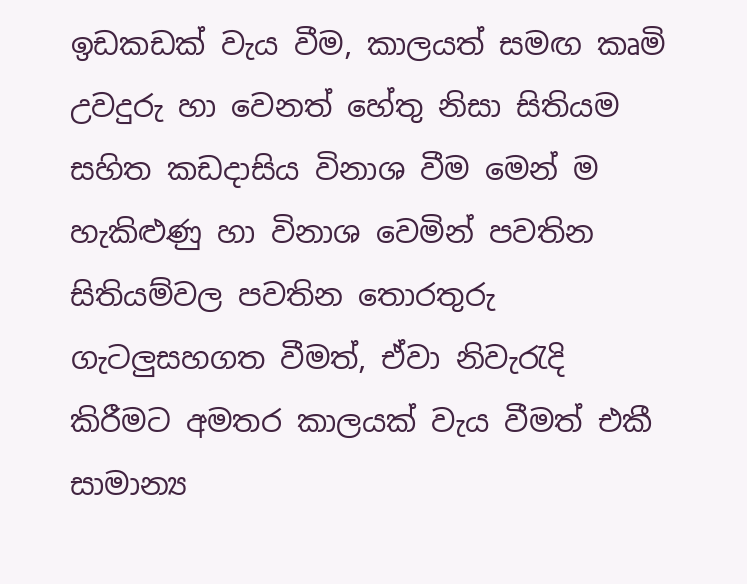ඉඩකඩක්‌ වැය වීම, කාලයත් සමඟ කෘමි උවදුරු හා වෙනත් හේතු නිසා සිතියම සහිත කඩදාසිය විනාශ වීම මෙන් ම හැකිළුණු හා විනාශ වෙමින් පවතින සිතියම්වල පවතින තොරතුරු ගැටලුසහගත වීමත්, ඒවා නිවැරැදි කිරීමට අමතර කාලයක්‌ වැය වීමත් එකී සාමාන්‍ය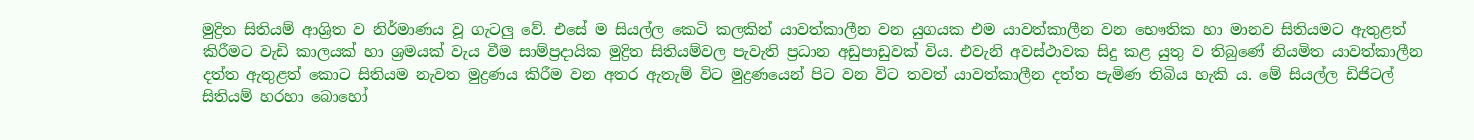මුද්‍රිත සිතියම් ආශ්‍රිත ව නිර්මාණය වූ ගැටලු වේ. එසේ ම සියල්ල කෙටි කලකින් යාවත්කාලීන වන යුගයක එම යාවත්කාලීන වන භෞතික හා මානව සිතියමට ඇතුළත් කිරීමට වැඩි කාලයක්‌ හා ශ්‍රමයක්‌ වැය වීම සාම්ප්‍රදායික මුද්‍රිත සිතියම්වල පැවැති ප්‍රධාන අඩුපාඩුවක්‌ විය. එවැනි අවස්‌ථාවක සිදු කළ යුතු ව තිබුණේ නියමිත යාවත්කාලීන දත්ත ඇතුළත් කොට සිතියම නැවත මුද්‍රණය කිරීම වන අතර ඇතැම් විට මුද්‍රණයෙන් පිට වන විට තවත් යාවත්කාලීන දත්ත පැමිණ තිබිය හැකි ය. මේ සියල්ල ඩිජිටල් සිතියම් හරහා බොහෝ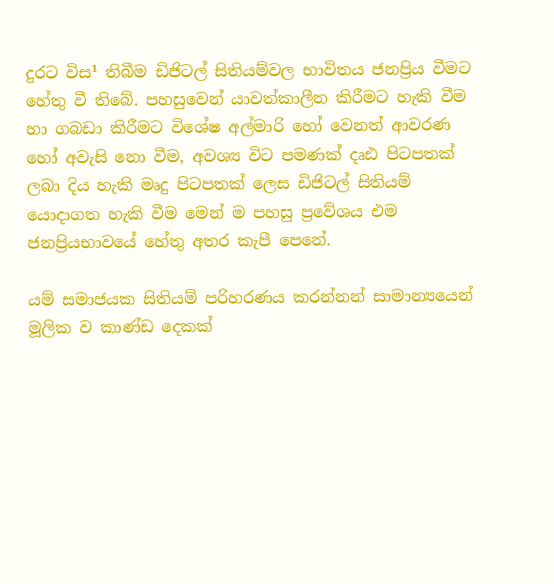දුරට විස¹ තිබීම ඩිජිටල් සිතියම්වල භාවිතය ජනප්‍රිය වීමට හේතු වී තිබේ. පහසුවෙන් යාවත්කාලීන කිරීමට හැකි වීම හා ගබඩා කිරීමට විශේෂ අල්මාරි හෝ වෙනත් ආවරණ හෝ අවැසි නො වීම, අවශ්‍ය විට පමණක්‌ දෘඪ පිටපතක්‌ ලබා දිය හැකි මෘදු පිටපතක්‌ ලෙස ඩිජිටල් සිතියම් යොදාගත හැකි වීම මෙන් ම පහසු ප්‍රවේශය එම ජනප්‍රියභාවයේ හේතු අතර කැපී පෙනේ.

යම් සමාජයක සිතියම් පරිහරණය කරන්නන් සාමාන්‍යයෙන් මූලික ව කාණ්‌ඩ දෙකක්‌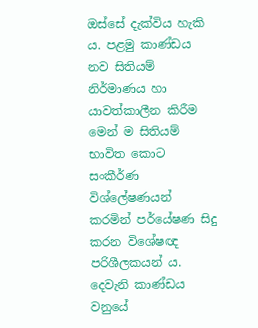ඔස්‌සේ දැක්‌විය හැකි ය. පළමු කාණ්‌ඩය නව සිතියම් නිර්මාණය හා යාවත්කාලීන කිරීම මෙන් ම සිතියම් භාවිත කොට සංකීර්ණ විශ්ලේෂණයන් කරමින් පර්යේෂණ සිදු කරන විශේෂඥ පරිශීලකයන් ය. දෙවැනි කාණ්‌ඩය වනුයේ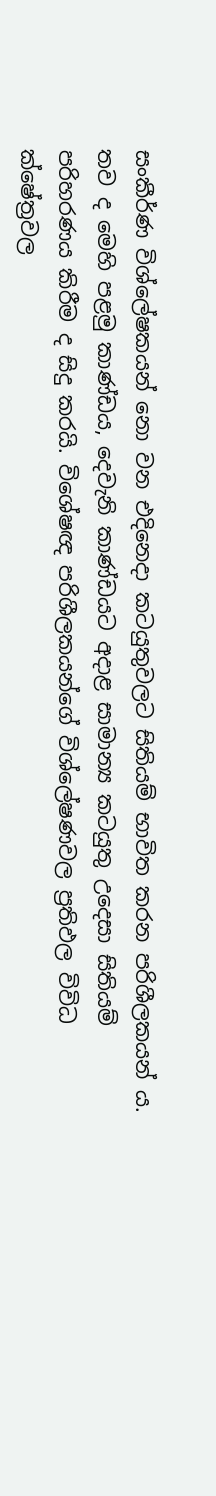සංකීර්ණ විශ්ලේෂකයන් නො වන එදිනෙදා කටයුතුවලට සිතියම් භාවිත කරන පරිශීලකයන් ය. තව ද මෙහි පළමු කාණ්‌ඩය, දෙවැනි කාණ්‌ඩයට අදාළ සාමාන්‍ය කටයුතු උදෙසා සිතියම් පරිහරණය කිරීම ද සිදු කරයි. විශේෂඥ පරිශීලකයන්ගේ විශ්ලේෂණවල ප්‍රතිඵල විවිධ ක්ෂේත්‍රවල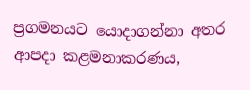ප්‍රගමනයට යොදාගන්නා අතර ආපදා කළමනාකරණය,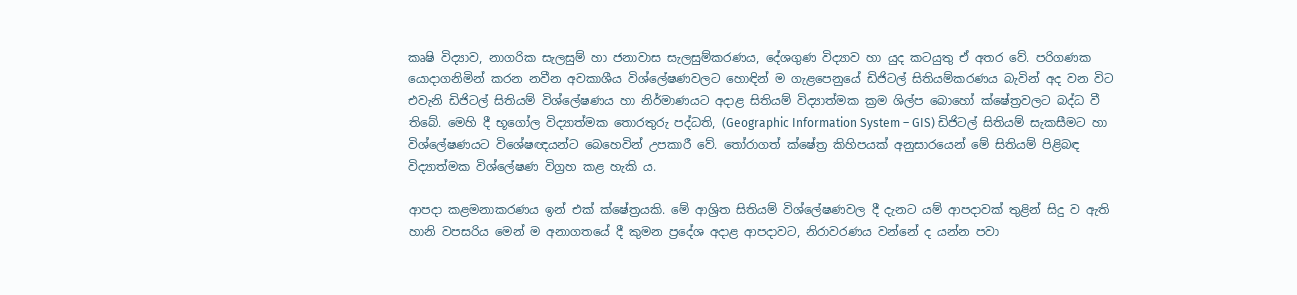කෘෂි විද්‍යාව, නාගරික සැලසුම් හා ජනාවාස සැලසුම්කරණය, දේශගුණ විද්‍යාව හා යුද කටයුතු ඒ අතර වේ. පරිගණක යොදාගනිමින් කරන නවීන අවකාශීය විශ්ලේෂණවලට හොඳින් ම ගැළපෙනුයේ ඩිජිටල් සිතියම්කරණය බැවින් අද වන විට එවැනි ඩිජිටල් සිතියම් විශ්ලේෂණය හා නිර්මාණයට අදාළ සිතියම් විද්‍යාත්මක ක්‍රම ශිල්ප බොහෝ ක්ෂේත්‍රවලට බද්ධ වී තිබේ. මෙහි දී භූගෝල විද්‍යාත්මක තොරතුරු පද්ධති, (Geographic Information System – GIS) ඩිජිටල් සිතියම් සැකසීමට හා විශ්ලේෂණයට විශේෂඥයන්ට බෙහෙවින් උපකාරී වේ. තෝරාගත් ක්ෂේත්‍ර කිහිපයක්‌ අනුසාරයෙන් මේ සිතියම් පිළිබඳ විද්‍යාත්මක විශ්ලේෂණ විග්‍රහ කළ හැකි ය.

ආපදා කළමනාකරණය ඉන් එක්‌ ක්ෂේත්‍රයකි. මේ ආශ්‍රිත සිතියම් විශ්ලේෂණවල දී දැනට යම් ආපදාවක්‌ තුළින් සිදු ව ඇති හානි වපසරිය මෙන් ම අනාගතයේ දී කුමන ප්‍රදේශ අදාළ ආපදාවට, නිරාවරණය වන්නේ ද යන්න පවා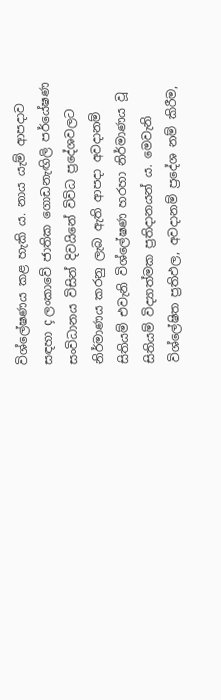විශ්ලේෂණය කළ හැකි ය. නාය යැම් ආපදාව සඳහා ç ලංකාවේ ජාතික ගොඩනැඟිලි පර්යේෂණ සංවිධානය විසින් දිවයිනේ විවිධ ප්‍රදේශවලට නිර්මාණය කරනු ලැබ ඇති ආපදා අවදානම් සිතියම් එවැනි විශ්ලේෂණ හරහා නිර්මාණය වූ සිතියම් විද්‍යාත්මක ප්‍රතිදානයන් ය. මෙවැනි විශ්ලේෂිත ප්‍රතිඵල, අවදානම් ප්‍රදේශ නම් කිරීම,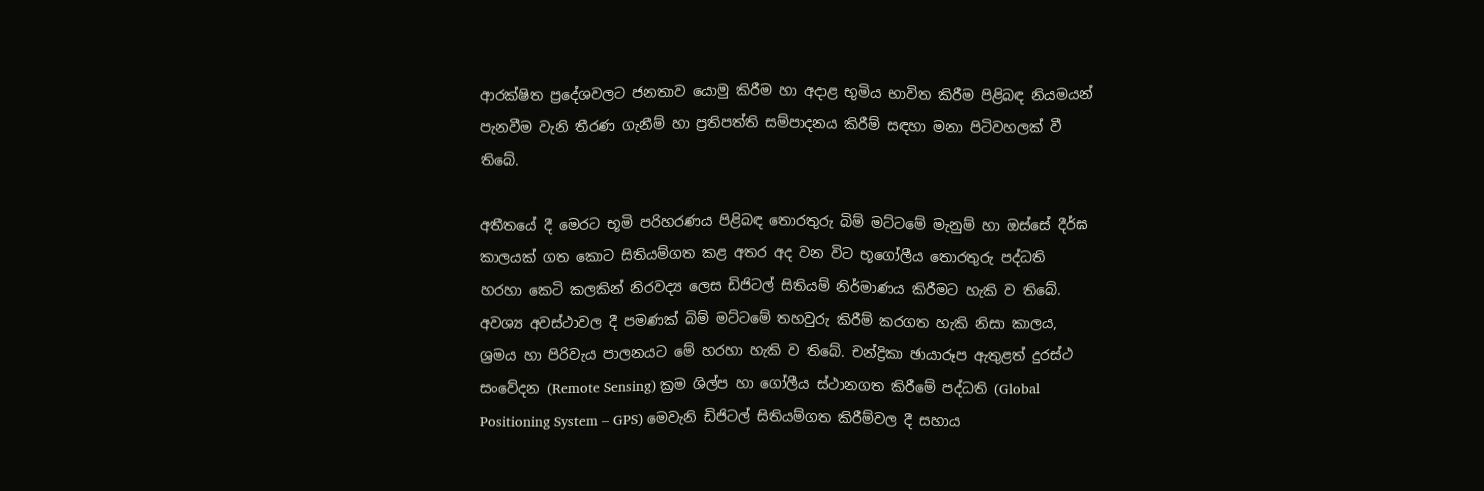ආරක්ෂිත ප්‍රදේශවලට ජනතාව යොමු කිරීම හා අදාළ භුමිය භාවිත කිරීම පිළිබඳ නියමයන් පැනවීම වැනි තීරණ ගැනීම් හා ප්‍රතිපත්ති සම්පාදනය කිරීම් සඳහා මනා පිටිවහලක්‌ වී තිබේ.

අතීතයේ දී මෙරට භූමි පරිහරණය පිළිබඳ තොරතුරු බිම් මට්‌ටමේ මැනුම් හා ඔස්‌සේ දීර්ඝ කාලයක්‌ ගත කොට සිතියම්ගත කළ අතර අද වන විට භූගෝලීය තොරතුරු පද්ධති හරහා කෙටි කලකින් නිරවද්‍ය ලෙස ඩිජිටල් සිතියම් නිර්මාණය කිරීමට හැකි ව තිබේ. අවශ්‍ය අවස්‌ථාවල දී පමණක්‌ බිම් මට්‌ටමේ තහවුරු කිරීම් කරගත හැකි නිසා කාලය, ශ්‍රමය හා පිරිවැය පාලනයට මේ හරහා හැකි ව තිබේ. චන්ද්‍රිකා ඡායාරූප ඇතුළත් දුරස්‌ථ සංවේදන (Remote Sensing) ක්‍රම ශිල්ප හා ගෝලීය ස්‌ථානගත කිරීමේ පද්ධති (Global Positioning System – GPS) මෙවැනි ඩිජිටල් සිතියම්ගත කිරීම්වල දී සහාය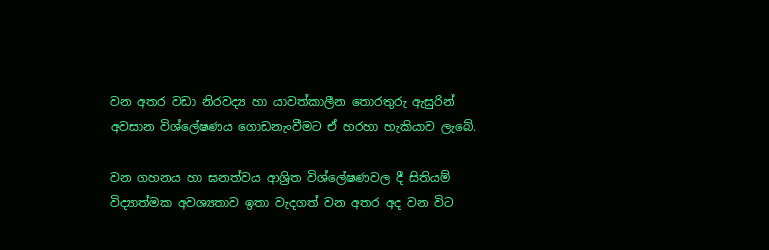වන අතර වඩා නිරවද්‍ය හා යාවත්කාලීන තොරතුරු ඇසුරින් අවසාන විශ්ලේෂණය ගොඩනැංවීමට ඒ හරහා හැකියාව ලැබේ.

වන ගහනය හා ඝනත්වය ආශ්‍රිත විශ්ලේෂණවල දී සිතියම් විද්‍යාත්මක අවශ්‍යතාව ඉතා වැදගත් වන අතර අද වන විට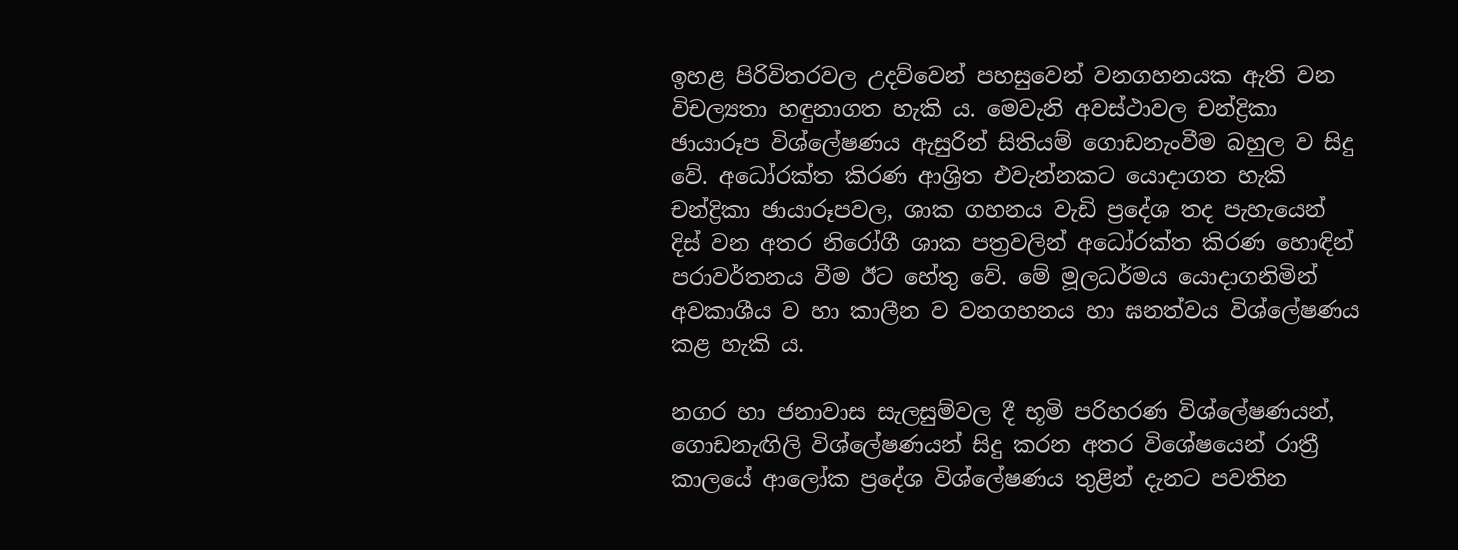ඉහළ පිරිවිතරවල උදව්වෙන් පහසුවෙන් වනගහනයක ඇති වන විචල්‍යතා හඳුනාගත හැකි ය. මෙවැනි අවස්‌ථාවල චන්ද්‍රිකා ඡායාරූප විශ්ලේෂණය ඇසුරින් සිතියම් ගොඩනැංවීම බහුල ව සිදු වේ. අධෝරක්‌ත කිරණ ආශ්‍රිත එවැන්නකට යොදාගත හැකි චන්ද්‍රිකා ඡායාරූපවල, ශාක ගහනය වැඩි ප්‍රදේශ තද පැහැයෙන් දිස්‌ වන අතර නිරෝගී ශාක පත්‍රවලින් අධෝරක්‌ත කිරණ හොඳින් පරාවර්තනය වීම ඊට හේතු වේ. මේ මූලධර්මය යොදාගනිමින් අවකාශීය ව හා කාලීන ව වනගහනය හා ඝනත්වය විශ්ලේෂණය කළ හැකි ය.

නගර හා ජනාවාස සැලසුම්වල දී භූමි පරිහරණ විශ්ලේෂණයන්, ගොඩනැඟිලි විශ්ලේෂණයන් සිදු කරන අතර විශේෂයෙන් රාත්‍රී කාලයේ ආලෝක ප්‍රදේශ විශ්ලේෂණය තුළින් දැනට පවතින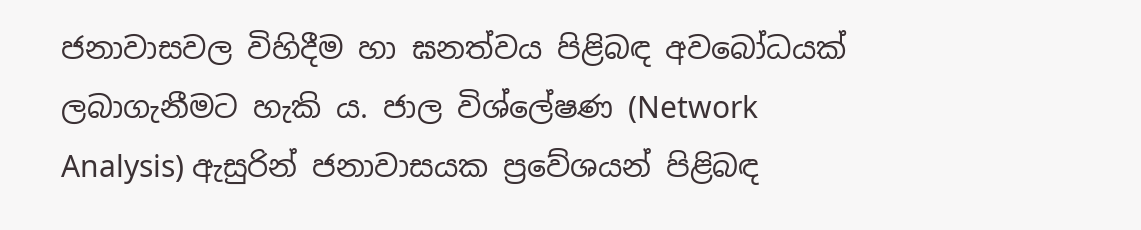ජනාවාසවල විහිදීම හා ඝනත්වය පිළිබඳ අවබෝධයක්‌ ලබාගැනීමට හැකි ය. ජාල විශ්ලේෂණ (Network Analysis) ඇසුරින් ජනාවාසයක ප්‍රවේශයන් පිළිබඳ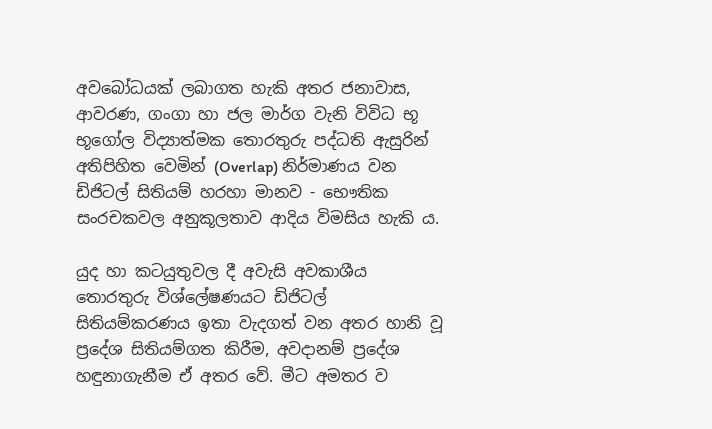අවබෝධයක්‌ ලබාගත හැකි අතර ජනාවාස, ආවරණ, ගංගා හා ජල මාර්ග වැනි විවිධ භූ භූගෝල විද්‍යාත්මක තොරතුරු පද්ධති ඇසුරින් අතිපිහිත වෙමින් (Overlap) නිර්මාණය වන ඩිජිටල් සිතියම් හරහා මානව - භෞතික සංරචකවල අනුකූලතාව ආදිය විමසිය හැකි ය.

යුද හා කටයුතුවල දී අවැසි අවකාශීය තොරතුරු විශ්ලේෂණයට ඩිජිටල් සිතියම්කරණය ඉතා වැදගත් වන අතර හානි වූ ප්‍රදේශ සිතියම්ගත කිරීම, අවදානම් ප්‍රදේශ හඳුනාගැනීම ඒ අතර වේ. මීට අමතර ව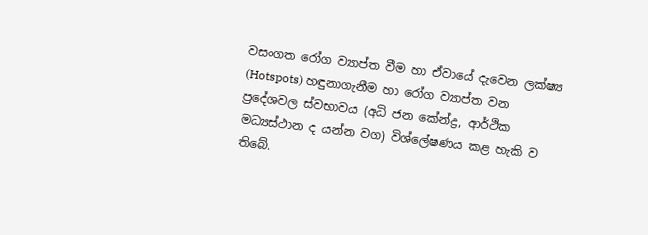වසංගත රෝග ව්‍යාප්ත වීම හා ඒවායේ දැවෙන ලක්ෂ්‍ය (Hotspots) හඳුනාගැනීම හා රෝග ව්‍යාප්ත වන ප්‍රදේශවල ස්‌වභාවය (අධි ජන කේන්ද්‍ර, ආර්ථික මධ්‍යස්‌ථාන ද යන්න වග) විශ්ලේෂණය කළ හැකි ව තිබේ.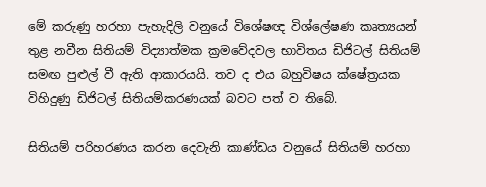මේ කරුණු හරහා පැහැදිලි වනුයේ විශේෂඥ විශ්ලේෂණ කෘත්‍යයන් තුළ නවීන සිතියම් විද්‍යාත්මක ක්‍රමවේදවල භාවිතය ඩිජිටල් සිතියම් සමඟ පුළුල් වී ඇති ආකාරයයි. තව ද එය බහුවිෂය ක්ෂේත්‍රයක විහිදුණු ඩිජිටල් සිතියම්කරණයක්‌ බවට පත් ව තිබේ.

සිතියම් පරිහරණය කරන දෙවැනි කාණ්‌ඩය වනුයේ සිතියම් හරහා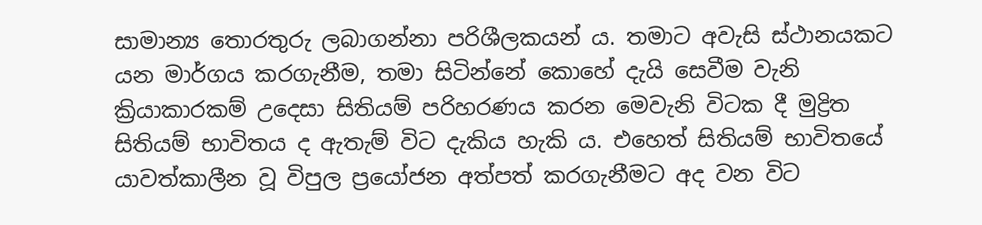සාමාන්‍ය තොරතුරු ලබාගන්නා පරිශීලකයන් ය. තමාට අවැසි ස්‌ථානයකට යන මාර්ගය කරගැනීම, තමා සිටින්නේ කොහේ දැයි සෙවීම වැනි ක්‍රියාකාරකම් උදෙසා සිතියම් පරිහරණය කරන මෙවැනි විටක දී මුද්‍රිත සිතියම් භාවිතය ද ඇතැම් විට දැකිය හැකි ය. එහෙත් සිතියම් භාවිතයේ යාවත්කාලීන වූ විපුල ප්‍රයෝජන අත්පත් කරගැනීමට අද වන විට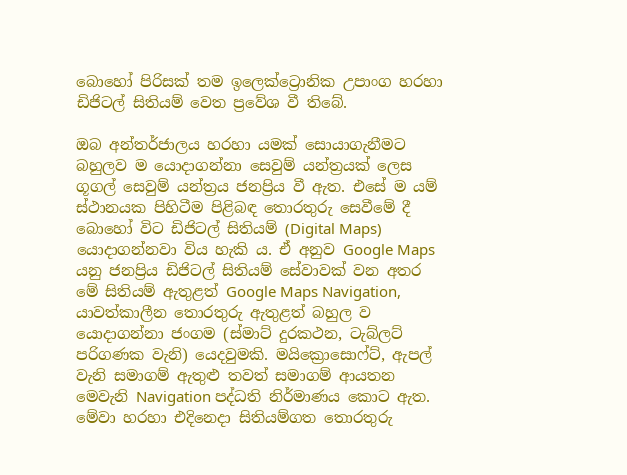බොහෝ පිරිසක්‌ තම ඉලෙක්‌ට්‍රොනික උපාංග හරහා ඩිජිටල් සිතියම් වෙත ප්‍රවේශ වී තිබේ.

ඔබ අන්තර්ජාලය හරහා යමක්‌ සොයාගැනීමට බහුලව ම යොදාගන්නා සෙවුම් යන්ත්‍රයක්‌ ලෙස ගූගල් සෙවුම් යන්ත්‍රය ජනප්‍රිය වී ඇත. එසේ ම යම් ස්‌ථානයක පිහිටීම පිළිබඳ තොරතුරු සෙවීමේ දී බොහෝ විට ඩිජිටල් සිතියම් (Digital Maps) යොදාගන්නවා විය හැකි ය. ඒ අනුව Google Maps යනු ජනප්‍රිය ඩිජිටල් සිතියම් සේවාවක්‌ වන අතර මේ සිතියම් ඇතුළත් Google Maps Navigation, යාවත්කාලීන තොරතුරු ඇතුළත් බහුල ව යොදාගන්නා ජංගම (ස්‌මාට්‌ දුරකථන, ටැබ්ලට්‌ පරිගණක වැනි) යෙදවුමකි. මයික්‍රොසොෆ්ට්‌, ඇපල් වැනි සමාගම් ඇතුළු තවත් සමාගම් ආයතන මෙවැනි Navigation පද්ධති නිර්මාණය කොට ඇත. මේවා හරහා එදිනෙදා සිතියම්ගත තොරතුරු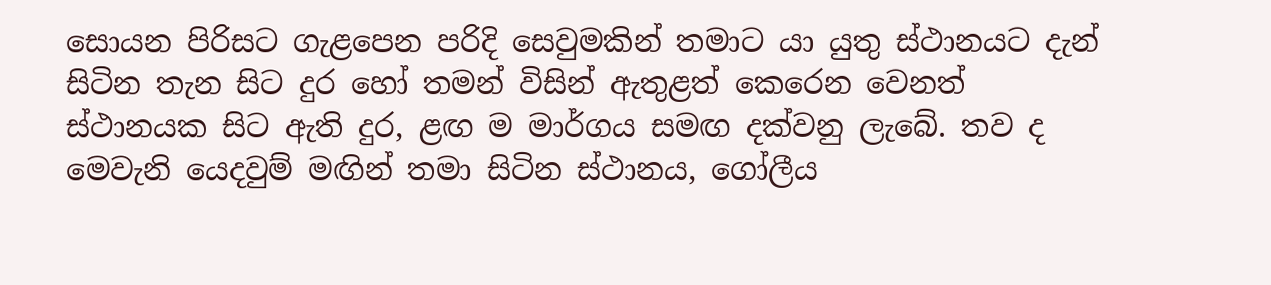සොයන පිරිසට ගැළපෙන පරිදි සෙවුමකින් තමාට යා යුතු ස්‌ථානයට දැන් සිටින තැන සිට දුර හෝ තමන් විසින් ඇතුළත් කෙරෙන වෙනත් ස්‌ථානයක සිට ඇති දුර, ළඟ ම මාර්ගය සමඟ දක්‌වනු ලැබේ. තව ද මෙවැනි යෙදවුම් මඟින් තමා සිටින ස්‌ථානය, ගෝලීය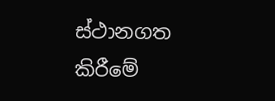ස්‌ථානගත කිරීමේ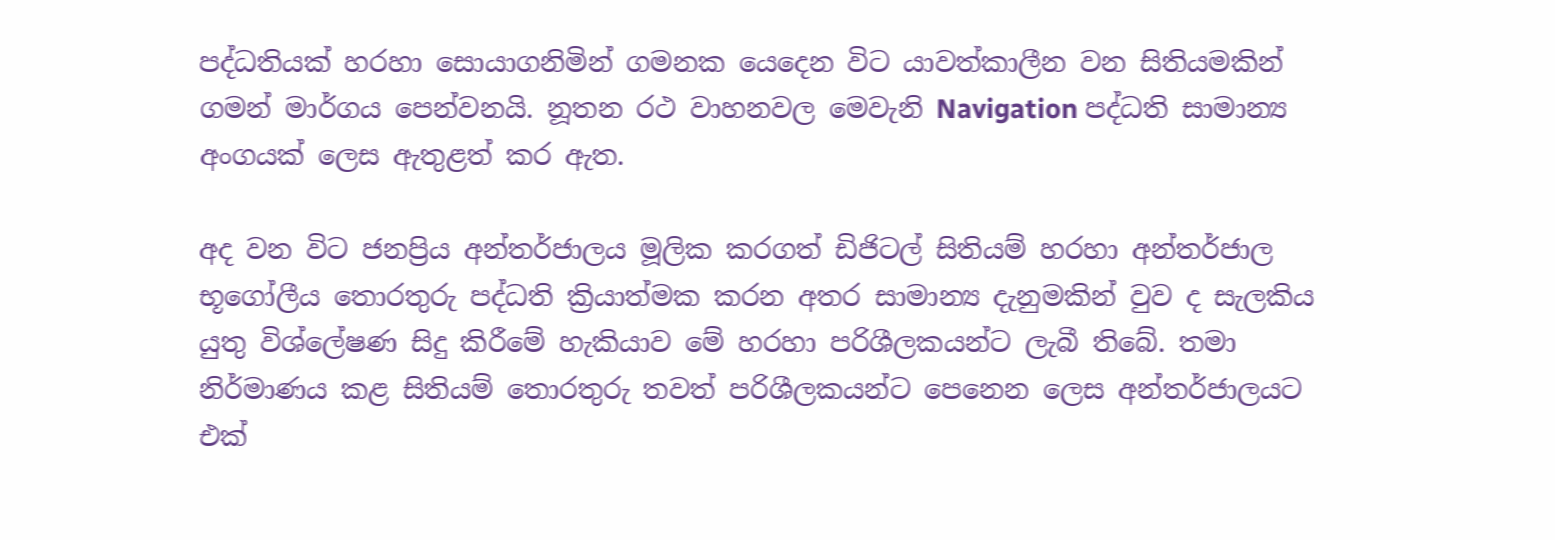පද්ධතියක්‌ හරහා සොයාගනිමින් ගමනක යෙදෙන විට යාවත්කාලීන වන සිතියමකින් ගමන් මාර්ගය පෙන්වනයි. නූතන රථ වාහනවල මෙවැනි Navigation පද්ධති සාමාන්‍ය අංගයක්‌ ලෙස ඇතුළත් කර ඇත.

අද වන විට ජනප්‍රිය අන්තර්ජාලය මූලික කරගත් ඩිජිටල් සිතියම් හරහා අන්තර්ජාල භූගෝලීය තොරතුරු පද්ධති ක්‍රියාත්මක කරන අතර සාමාන්‍ය දැනුමකින් වුව ද සැලකිය යුතු විශ්ලේෂණ සිදු කිරීමේ හැකියාව මේ හරහා පරිශීලකයන්ට ලැබී තිබේ. තමා නිර්මාණය කළ සිතියම් තොරතුරු තවත් පරිශීලකයන්ට පෙනෙන ලෙස අන්තර්ජාලයට එක්‌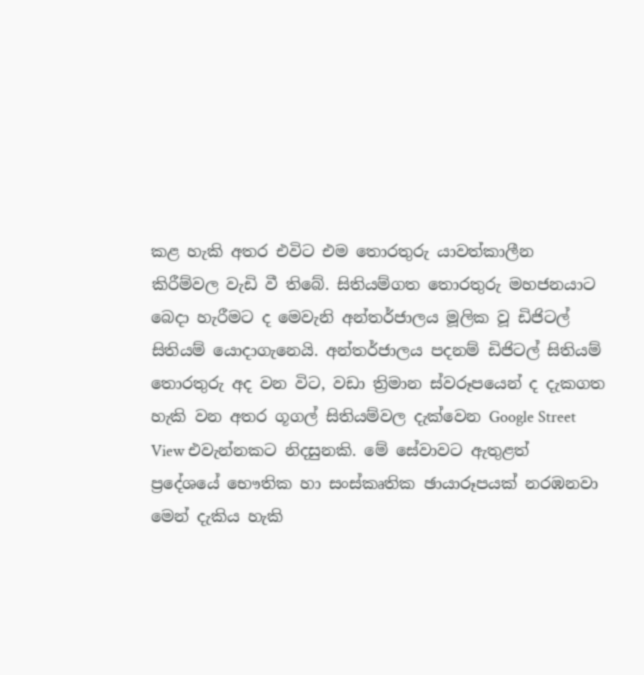කළ හැකි අතර එවිට එම තොරතුරු යාවත්කාලීන කිරීම්වල වැඩි වී තිබේ. සිතියම්ගත තොරතුරු මහජනයාට බෙදා හැරීමට ද මෙවැනි අන්තර්ජාලය මූලික වූ ඩිජිටල් සිතියම් යොදාගැනෙයි. අන්තර්ජාලය පදනම් ඩිජිටල් සිතියම් තොරතුරු අද වන විට, වඩා ත්‍රිමාන ස්‌වරූපයෙන් ද දැකගත හැකි වන අතර ගූගල් සිතියම්වල දැක්‌වෙන Google Street View එවැන්නකට නිදසුනකි. මේ සේවාවට ඇතුළත් ප්‍රදේශයේ භෞතික හා සංස්‌කෘතික ඡායාරූපයක්‌ නරඹනවා මෙන් දැකිය හැකි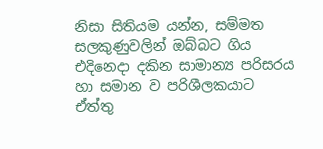නිසා සිතියම යන්න, සම්මත සලකුණුවලින් ඔබ්බට ගිය එදිනෙදා දකින සාමාන්‍ය පරිසරය හා සමාන ව පරිශීලකයාට ඒත්තු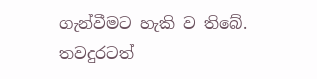ගැන්වීමට හැකි ව තිබේ. තවදුරටත්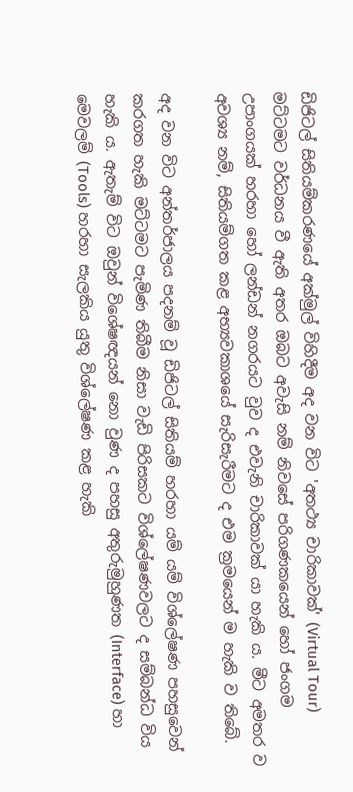ඩිජිටල් සිතියම්කරණයේ අක්‌මුල් විහිදීම අද වන විට 'අතථ්‍ය චාරිකාවක්‌' (Virtual Tour) මට්‌ටමට වර්ධනය වී ඇති අතර ඔබට අවැසි නම් නිවසේ පරිගණකයෙන් හෝ ජංගම උපාංගයක්‌ හරහා හෝ ලන්ඩන් නගරයට වුව ද එවැනි චාරිකාවක්‌ යා හැකි ය. මීට අමතර ව අවශ්‍ය නම්, සිතියම්ගත කළ අභ්‍යවකාශයේ සැරිසැරීමට ද එම ක්‍රමයෙන් ම හැකි ව තිබේ.

අද වන විට අන්තර්ජාලය පදනම් වූ ඩිජිටල් සිතියම් හරහා යම් යම් විශ්ලේෂණ පහසුවෙන් කරගත හැකි මට්‌ටමට පැමිණ තිබීම නිසා වැඩි පිරිසකට විශ්ලේෂණවලට ද සම්බන්ධ විය හැකි ය. ඇතැම් විට ඔවුන් විශේෂඥයන් නො වුණ ද පහසු අතුරුමුහුණත (Interface) හා මෙවලම් (Tools) හරහා සැලකිය යුතු විශ්ලේෂණ කළ හැකි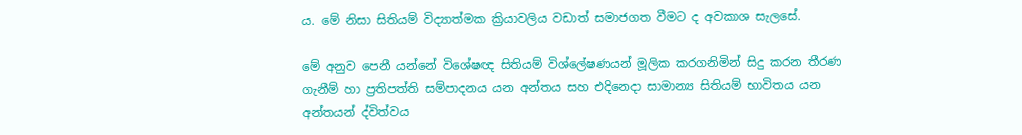ය. මේ නිසා සිතියම් විද්‍යාත්මක ක්‍රියාවලිය වඩාත් සමාජගත වීමට ද අවකාශ සැලසේ.

මේ අනුව පෙනී යන්නේ විශේෂඥ සිතියම් විශ්ලේෂණයන් මූලික කරගනිමින් සිදු කරන තීරණ ගැනීම් හා ප්‍රතිපත්ති සම්පාදනය යන අන්තය සහ එදිනෙදා සාමාන්‍ය සිතියම් භාවිතය යන අන්තයන් ද්විත්වය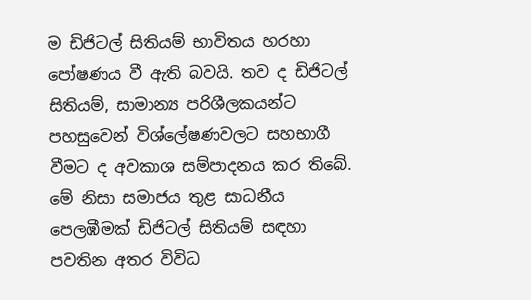ම ඩිජිටල් සිතියම් භාවිතය හරහා පෝෂණය වී ඇති බවයි. තව ද ඩිජිටල් සිතියම්, සාමාන්‍ය පරිශීලකයන්ට පහසුවෙන් විශ්ලේෂණවලට සහභාගී වීමට ද අවකාශ සම්පාදනය කර තිබේ. මේ නිසා සමාජය තුළ සාධනීය පෙලඹීමක්‌ ඩිජිටල් සිතියම් සඳහා පවතින අතර විවිධ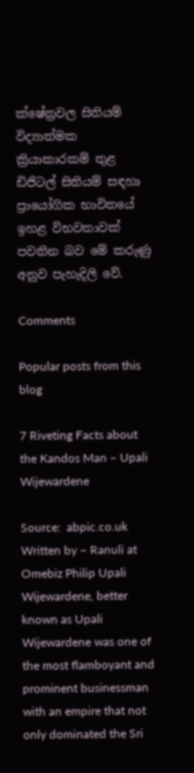ක්ෂේත්‍රවල සිතියම් විද්‍යාත්මක ක්‍රියාකාරකම් තුළ ඩිජිටල් සිතියම් සඳහා ප්‍රායෝගික භාවිතයේ ඉහළ විභවතාවක්‌ පවතින බව මේ කරුණු අනුව පැහැදිලි වේ.

Comments

Popular posts from this blog

7 Riveting Facts about the Kandos Man – Upali Wijewardene

Source:  abpic.co.uk  Written by – Ranuli at Omebiz Philip Upali Wijewardene, better known as Upali Wijewardene was one of the most flamboyant and prominent businessman with an empire that not only dominated the Sri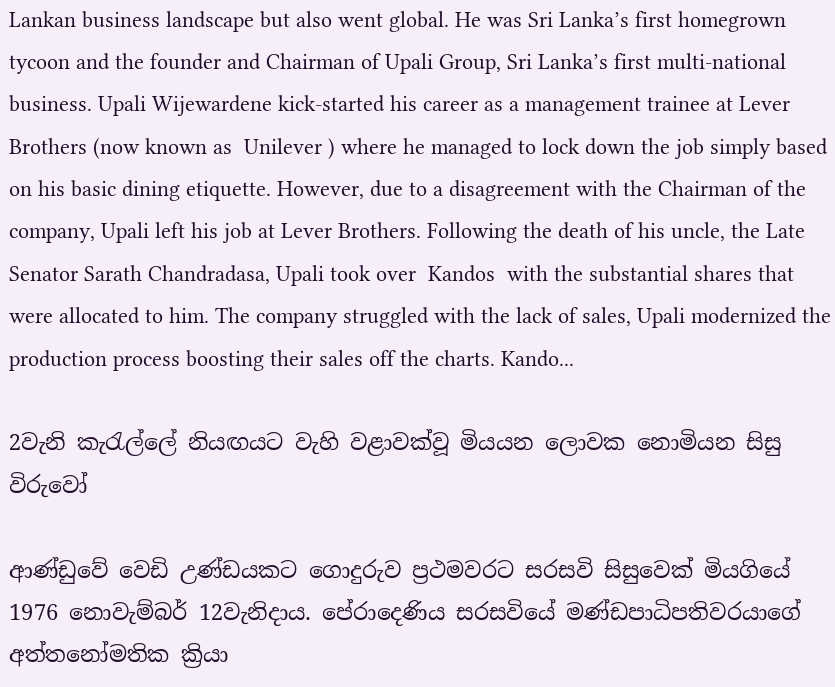Lankan business landscape but also went global. He was Sri Lanka’s first homegrown tycoon and the founder and Chairman of Upali Group, Sri Lanka’s first multi-national business. Upali Wijewardene kick-started his career as a management trainee at Lever Brothers (now known as  Unilever ) where he managed to lock down the job simply based on his basic dining etiquette. However, due to a disagreement with the Chairman of the company, Upali left his job at Lever Brothers. Following the death of his uncle, the Late Senator Sarath Chandradasa, Upali took over  Kandos  with the substantial shares that were allocated to him. The company struggled with the lack of sales, Upali modernized the production process boosting their sales off the charts. Kando...

2වැනි කැරැල්ලේ නියඟයට වැහි වළාවක්වූ මියයන ලොවක නොමියන සිසු විරුවෝ

ආණ්ඩුවේ වෙඩි උණ්ඩයකට ගොදුරුව ප්‍රථමවරට සරසවි සිසුවෙක් මියගියේ 1976 නොවැම්බර් 12වැනිදාය. පේරාදෙණිය සරසවියේ මණ්ඩපාධිපතිවරයාගේ අත්තනෝමතික ක්‍රියා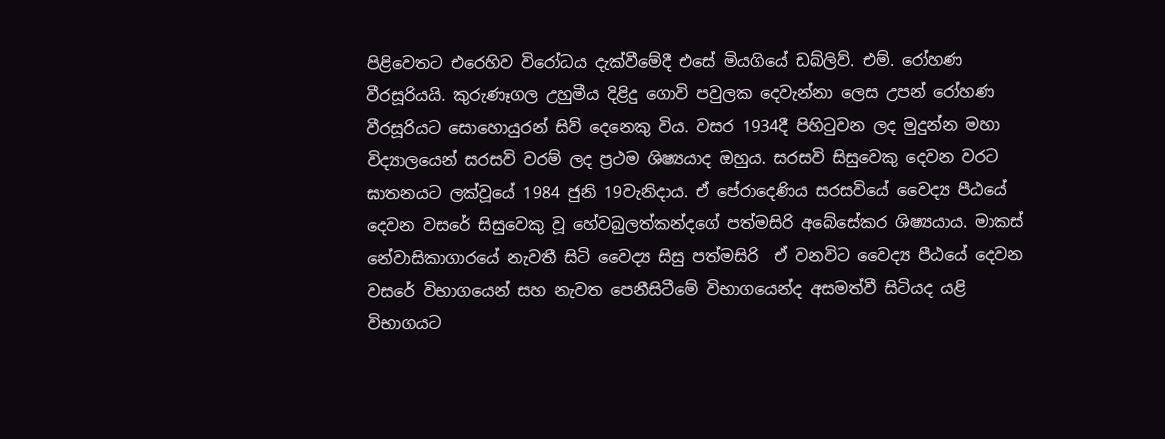පිළිවෙතට එරෙහිව විරෝධය දැක්වීමේදී එසේ මියගියේ ඩබ්ලිව්. එම්. රෝහණ වීරසූරියයි. කුරුණෑගල උහුමීය දිළිදු ගොවි පවුලක දෙවැන්නා ලෙස උපන් රෝහණ වීරසූරියට සොහොයුරන් සිව් දෙනෙකු විය. වසර 1934දී පිහිටුවන ලද මුදුන්න මහා විද්‍යාලයෙන් සරසවි වරම් ලද ප්‍රථම ශිෂ්‍යයාද ඔහුය. සරසවි සිසුවෙකු දෙවන වරට ඝාතනයට ලක්වූයේ 1984 ජුනි 19වැනිදාය. ඒ පේරාදෙණිය සරසවියේ වෛද්‍ය පීඨයේ දෙවන වසරේ සිසුවෙකු වූ හේවබුලත්කන්දගේ පත්මසිරි අබේසේකර ශිෂ්‍යයාය. මාකස් නේවාසිකාගාරයේ නැවතී සිටි වෛද්‍ය සිසු පත්මසිරි  ඒ වනවිට වෛද්‍ය පීඨයේ දෙවන වසරේ විභාගයෙන් සහ නැවත පෙනීසිටීමේ විභාගයෙන්ද අසමත්වී සිටියද යළි විභාගයට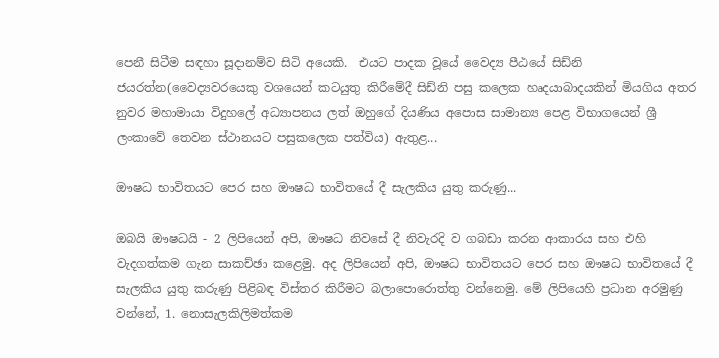පෙනී සිටීම සඳහා සූදානම්ව සිටි අයෙකි.  එයට පාදක වූයේ වෛද්‍ය පීඨයේ සිඩ්නි ජයරත්න(වෛද්‍යවරයෙකු වශයෙන් කටයුතු කිරීමේදී සිඩ්නි පසු කලෙක හෘදයාබාදයකින් මියගිය අතර නුවර මහාමායා විදුහලේ අධ්‍යාපනය ලත් ඔහුගේ දියණිය අපොස සාමාන්‍ය පෙළ විභාගයෙන් ශ්‍රී ලංකාවේ තෙවන ස්ථානයට පසුකලෙක පත්විය) ඇතුළ...

ඖෂධ භාවිතයට පෙර සහ ඖෂධ භාවිතයේ දී සැලකිය යුතු කරුණු...

ඔබයි ඖෂධයි - 2 ලිපියෙන් අපි, ඖෂධ නිවසේ දී නිවැරදි ව ගබඩා කරන ආකාරය සහ එහි වැදගත්කම ගැන සාකච්ඡා කළෙමු. අද ලිපියෙන් අපි, ඖෂධ භාවිතයට පෙර සහ ඖෂධ භාවිතයේ දී සැලකිය යුතු කරුණු පිළිබඳ විස්‌තර කිරීමට බලාපොරොත්තු වන්නෙමු. මේ ලිපියෙහි ප්‍රධාන අරමුණු වන්නේ, 1. නොසැලකිලිමත්කම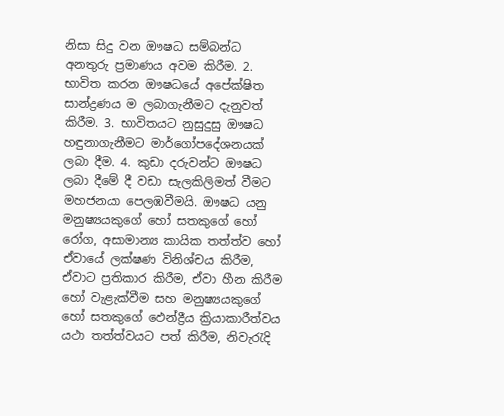නිසා සිදු වන ඖෂධ සම්බන්ධ අනතුරු ප්‍රමාණය අවම කිරීම. 2. භාවිත කරන ඖෂධයේ අපේක්ෂිත සාන්ද්‍රණය ම ලබාගැනීමට දැනුවත් කිරීම. 3. භාවිතයට නුසුදුසු ඖෂධ හඳුනාගැනීමට මාර්ගෝපදේශනයක්‌ ලබා දීම. 4. කුඩා දරුවන්ට ඖෂධ ලබා දීමේ දී වඩා සැලකිලිමත් වීමට මහජනයා පෙලඹවීමයි. ඖෂධ යනු මනුෂ්‍යයකුගේ හෝ සතකුගේ හෝ රෝග, අසාමාන්‍ය කායික තත්ත්ව හෝ ඒවායේ ලක්ෂණ විනිශ්චය කිරීම, ඒවාට ප්‍රතිකාර කිරීම, ඒවා හීන කිරීම හෝ වැළැක්‌වීම සහ මනුෂ්‍යයකුගේ හෝ සතකුගේ ඵෙන්ද්‍රීය ක්‍රියාකාරීත්වය යථා තත්ත්වයට පත් කිරීම, නිවැරැදි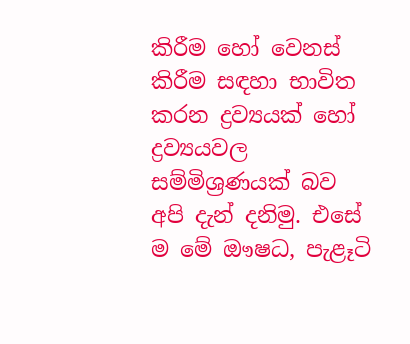කිරීම හෝ වෙනස්‌ කිරීම සඳහා භාවිත කරන ද්‍රව්‍යයක්‌ හෝ ද්‍රව්‍යයවල සම්මිශ්‍රණයක්‌ බව අපි දැන් දනිමු. එසේ ම මේ ඖෂධ, පැළෑටි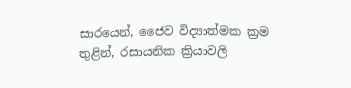සාරයෙන්, ජෛව විද්‍යාත්මක ක්‍රම තුළින්, රසායනික ක්‍රියාවලි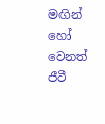මඟින් හෝ වෙනත් ජීවී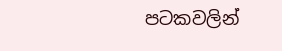පටකවලින්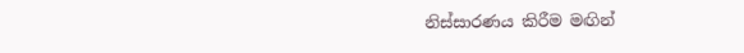නිස්‌සාරණය කිරීම මඟින්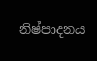නිෂ්පාදනය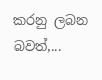කරනු ලබන බවත්,...